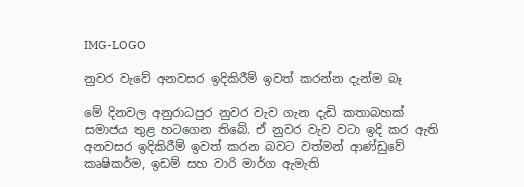IMG-LOGO

නුවර වැවේ අනවසර ඉදිකිරීම් ඉවත් කරන්න දැන්ම බෑ

මේ දිනවල අනුරාධපුර නුවර වැව ගැන දැඩි කතාබහක් සමාජය තුළ හටගෙන තිබේ. ඒ නුවර වැව වටා ඉදි කර ඇති අනවසර ඉදිකිරීම් ඉවත් කරන බවට වත්මන් ආණ්ඩුවේ කෘෂිකර්ම, ඉඩම් සහ වාරි මාර්ග ඇමැති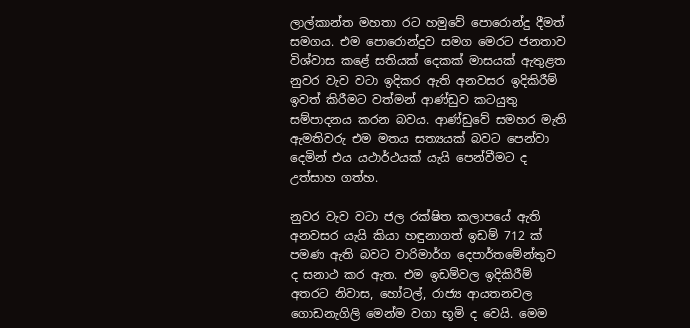ලාල්කාන්ත මහතා රට හමුවේ පොරොන්දු දීමත් සමගය. එම පොරොන්දුව සමග මෙරට ජනතාව විශ්වාස කළේ සතියක් දෙකක් මාසයක් ඇතුළත නුවර වැව වටා ඉදිකර ඇති අනවසර ඉදිකිරීම් ඉවත් කිරීමට වත්මන් ආණ්ඩුව කටයුතු සම්පාදනය කරන බවය. ආණ්ඩුවේ සමහර මැති ඇමතිවරු එම මතය සත්‍යයක් බවට පෙන්වා දෙමින් එය යථාර්ථයක් යැයි පෙන්වීමට ද උත්සාහ ගත්හ.

නුවර වැව වටා ජල රක්ෂිත කලාපයේ ඇති අනවසර යැයි කියා හඳුනාගත් ඉඩම් 712 ක් පමණ ඇති බවට වාරිමාර්ග දෙපාර්තමේන්තුව ද සනාථ කර ඇත. එම ඉඩම්වල ඉදිකිරීම් අතරට නිවාස, හෝටල්, රාජ්‍ය ආයතනවල ගොඩනැගිලි මෙන්ම වගා භූමි ද වෙයි. මෙම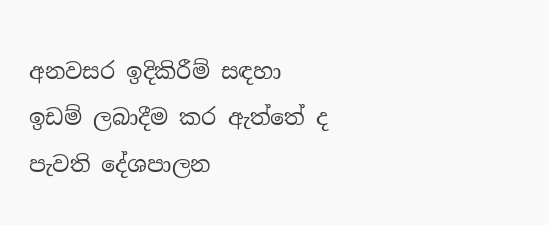අනවසර ඉදිකිරීම් සඳහා ඉඩම් ලබාදීම කර ඇත්තේ ද පැවති දේශපාලන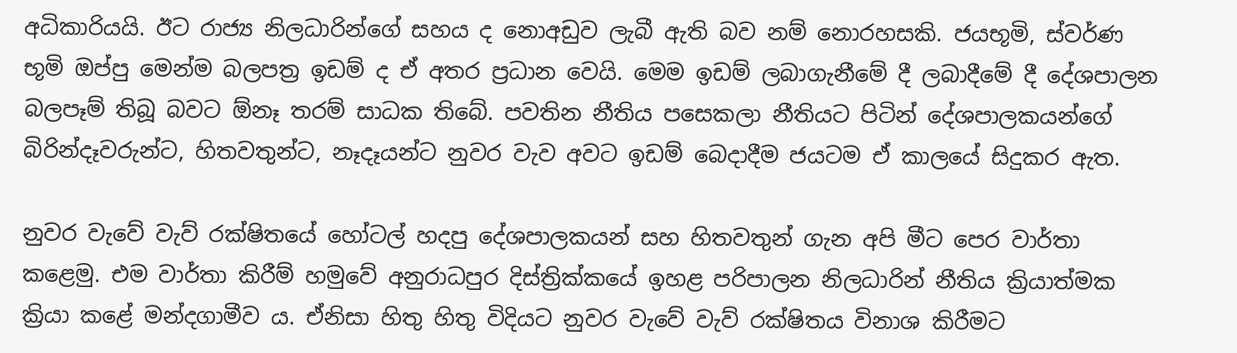අධිකාරියයි. ඊට රාජ්‍ය නිලධාරින්ගේ සහය ද නොඅඩුව ලැබී ඇති බව නම් නොරහසකි. ජයභූමි, ස්වර්ණ භූමි ඔප්පු මෙන්ම බලපත්‍ර ඉඩම් ද ඒ අතර ප්‍රධාන වෙයි. මෙම ඉඩම් ලබාගැනීමේ දී ලබාදීමේ දී දේශපාලන බලපෑම් තිබූ බවට ඕනෑ තරම් සාධක තිබේ. පවතින නීතිය පසෙකලා නීතියට පිටින් දේශපාලකයන්ගේ බිරින්දෑවරුන්ට, හිතවතුන්ට, නෑදෑයන්ට නුවර වැව අවට ඉඩම් බෙදාදීම ජයටම ඒ කාලයේ සිදුකර ඇත.

නුවර වැවේ වැව් රක්ෂිතයේ හෝටල් හදපු දේශපාලකයන් සහ හිතවතුන් ගැන අපි මීට පෙර වාර්තා කළෙමු. එම වාර්තා කිරීම් හමුවේ අනුරාධපුර දිස්ත්‍රික්කයේ ඉහළ පරිපාලන නිලධාරින් නීතිය ක්‍රියාත්මක ක්‍රියා කළේ මන්දගාමීව ය. ඒනිසා හිතු හිතු විදියට නුවර වැවේ වැව් රක්ෂිතය විනාශ කිරීමට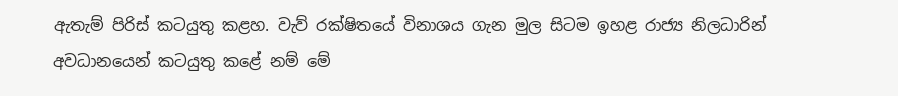ඇතැම් පිරිස් කටයුතු කළහ. වැව් රක්ෂිතයේ විනාශය ගැන මුල සිටම ඉහළ රාජ්‍ය නිලධාරින් අවධානයෙන් කටයුතු කළේ නම් මේ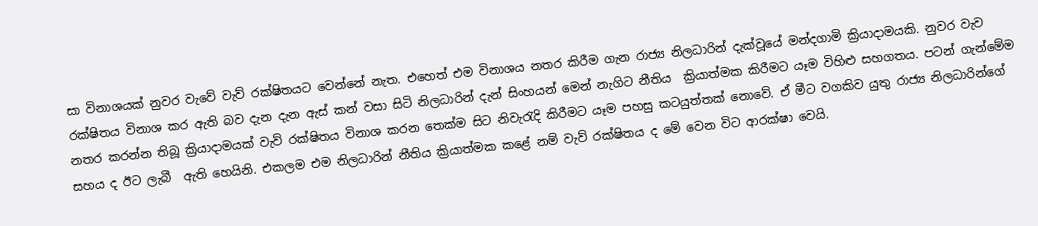සා විනාශයක් නුවර වැවේ වැව් රක්ෂිතයට වෙන්නේ නැත. එහෙත් එම විනාශය නතර කිරීම ගැන රාජ්‍ය නිලධාරින් දැක්වූයේ මන්දගාමි ක්‍රියාදාමයකි. නුවර වැව රක්ෂිතය විනාශ කර ඇති බව දැන දැන ඇස් කන් වසා සිටි නිලධාරින් දැන් සිංහයන් මෙන් නැගිට නීතිය  ක්‍රියාත්මක කිරීමට යෑම විහිළු සහගතය. පටන් ගැන්මේම නතර කරන්න තිබූ ක්‍රියාදාමයක් වැව් රක්ෂිතය විනාශ කරන තෙක්ම සිට නිවැරැදි කිරීමට යෑම පහසු කටයුත්තක් නොවේ. ඒ මීට වගකිව යුතු රාජ්‍ය නිලධාරින්ගේ සහය ද ඊට ලැබී  ඇති හෙයිනි. එකලම එම නිලධාරින් නීතිය ක්‍රියාත්මක කළේ නම් වැව් රක්ෂිතය ද මේ වෙන විට ආරක්ෂා වෙයි.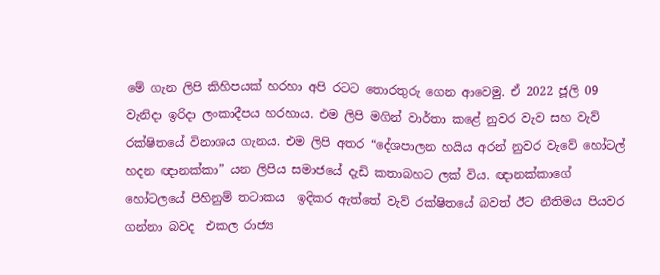මේ ගැන ලිපි කිහිපයක් හරහා අපි රටට තොරතුරු ගෙන ආවෙමු. ඒ 2022 ජූලි 09 වැනිදා ඉරිදා ලංකාදීපය හරහාය. එම ලිපි මගින් වාර්තා කළේ නුවර වැව සහ වැව් රක්ෂිතයේ විනාශය ගැනය. එම ලිපි අතර “දේශපාලන හයිය අරන් නුවර වැවේ හෝටල් හදන ඥානක්කා” යන ලිපිය සමාජයේ දැඩි කතාබහට ලක් විය. ඥානක්කාගේ හෝටලයේ පිහිනුම් තටාකය  ඉදිකර ඇත්තේ වැව් රක්ෂිතයේ බවත් ඊට නීතිමය පියවර ගන්නා බවද  එකල රාජ්‍ය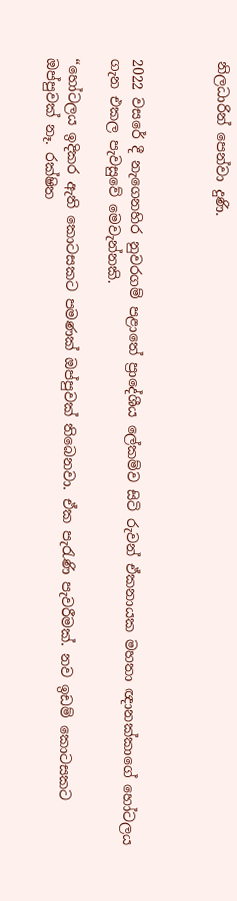නිලධාරින් පෙන්වා දුණි.



2022 වසරේ දී නැගෙනහිර නුවරගම් පළාතේ ප්‍රාදේශීය ලේකම්ව සිටි රුවන් ඒකනායක මහතා ඥානක්කාගේ හෝටලය ගැන එකල පැවසුවේ මෙවැන්නකි.

“හෝටලය ඉදිකර ඇති කොටසකට පමණක් ඔප්පුවක් තිබෙනවා. ඒක පැරැණි පැවරීමක්. නව ඉඩම් කොටසකට ඔප්පුවක් නෑ. රක්ෂිත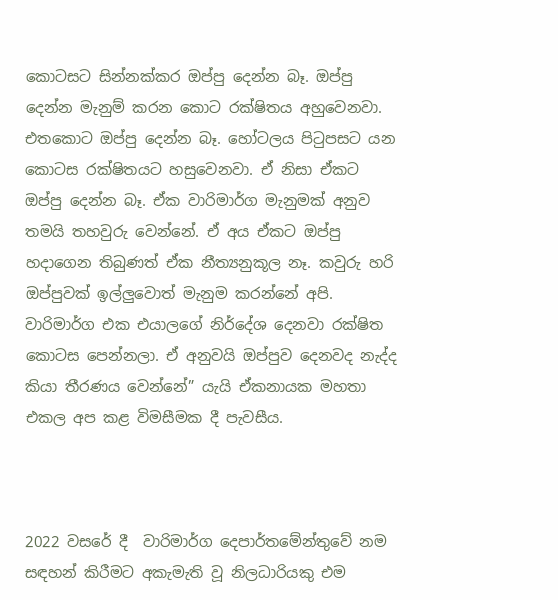කොටසට සින්නක්කර ඔප්පු දෙන්න බෑ. ඔප්පු දෙන්න මැනුම් කරන කොට රක්ෂිතය අහුවෙනවා. එතකොට ඔප්පු දෙන්න බෑ. හෝටලය පිටුපසට යන කොටස රක්ෂිතයට හසුවෙනවා. ඒ නිසා ඒකට ඔප්පු දෙන්න බෑ. ඒක වාරිමාර්ග මැනුමක් අනුව තමයි තහවුරු වෙන්නේ. ඒ අය ඒකට ඔප්පු හදාගෙන තිබුණත් ඒක නීත්‍යනුකූල නෑ. කවුරු හරි ඔප්පුවක් ඉල්ලු‍‍‍වොත් මැනුම කරන්නේ අපි. වාරිමාර්ග එක එයාලගේ නිර්දේශ දෙනවා රක්ෂිත කොටස පෙන්නලා. ඒ අනුවයි ඔප්පුව දෙනවද නැද්ද කියා තීරණය වෙන්නේ” යැයි ඒකනායක මහතා එකල අප කළ විමසීමක දී පැවසීය.



2022 වසරේ දී  වාරිමාර්ග දෙපාර්තමේන්තුවේ නම සඳහන් කිරීමට අකැමැති වූ නිලධාරියකු එම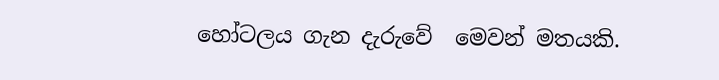හෝටලය ගැන දැරුවේ  මෙවන් මතයකි.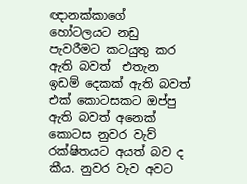ඥානක්කාගේ හෝටලයට නඩු පැවරීමට කටයුතු කර ඇති බවත්  එතැන ඉඩම් දෙකක් ඇති බවත් එක් කොටසකට ඔප්පු ඇති බවත් අනෙක් කොටස නුවර වැව් රක්ෂිතයට අයත් බව ද කීය. නුවර වැව අවට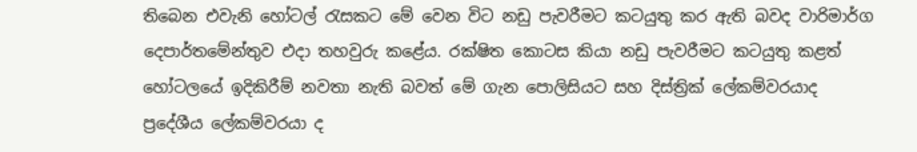තිබෙන එවැනි හෝටල් රැසකට මේ වෙන විට නඩු පැවරීමට කටයුතු කර ඇති බවද වාරිමාර්ග දෙපාර්තමේන්තුව එදා තහවුරු කළේය. රක්ෂිත කොටස කියා නඩු පැවරීමට කටයුතු කළත් හෝටලයේ ඉදිකිරීම් නවතා නැති බවත් මේ ගැන පොලිසියට සහ දිස්ත්‍රික් ලේකම්වරයාද ප්‍රදේශීය ලේකම්වරයා ද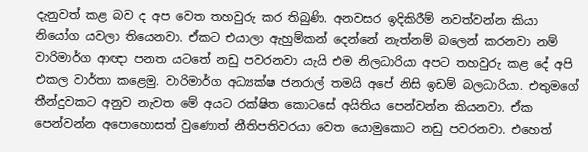දැනුවත් කළ බව ද අප වෙත තහවුරු කර තිබුණි. අනවසර ඉදිකිරීම් නවත්වන්න කියා නියෝග යවලා තියෙනවා. ඒකට එයාලා ඇහුම්කන් දෙන්නේ නැත්නම් බලෙන් කරනවා නම් වාරිමාර්ග ආඥා පනත යටතේ නඩු පවරනවා යැයි එම නිලධාරියා අපට තහවුරු කළ දේ අපි එකල වාර්තා කළෙමු. වාරිමාර්ග අධ්‍යක්ෂ ජනරාල් තමයි අපේ නිසි ඉඩම් බලධාරියා. එතුමගේ තීන්දුවකට අනුව නැවත මේ අයට රක්ෂිත කොටසේ අයිතිය පෙන්වන්න කියනවා. ඒක පෙන්වන්න අපොහොසත් වුණොත් නීතිපතිවරයා වෙත යොමුකොට නඩු පවරනවා. එහෙත්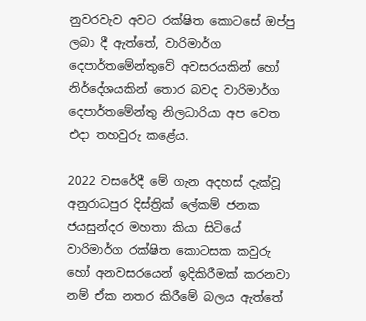නුවරවැව අවට රක්ෂිත කොටසේ ඔප්පු ලබා දී ඇත්තේ, වාරිමාර්ග දෙපාර්තමේන්තුවේ අවසරයකින් හෝ නිර්දේශයකින් තොර බවද වාරිමාර්ග දෙපාර්තමේන්තු නිලධාරියා අප වෙත එදා තහවුරු කළේය.

2022 වසරේදී මේ ගැන අදහස් දැක්වූ අනුරාධපුර දිස්ත්‍රික් ලේකම් ජනක ජයසුන්දර මහතා කියා සිටියේ වාරිමාර්ග රක්ෂිත කොටසක කවුරු හෝ අනවසරයෙන් ඉදිකිරීමක් කරනවා නම් ඒක නතර කිරීමේ බලය ඇත්තේ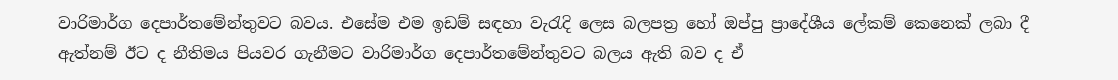වාරිමාර්ග දෙපාර්තමේන්තුවට බවය. එසේම එම ඉඩම් සඳහා වැරැදි ලෙස බලපත්‍ර හෝ ඔප්පු ප්‍රාදේශීය ලේකම් කෙනෙක් ලබා දී ඇත්නම් ඊට ද නීතිමය පියවර ගැනීමට වාරිමාර්ග දෙපාර්තමේන්තුවට බලය ඇති බව ද ඒ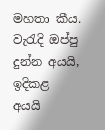මහතා කීය. වැරැදි ඔප්පු දුන්න අයයි, ඉදිකළ අයයි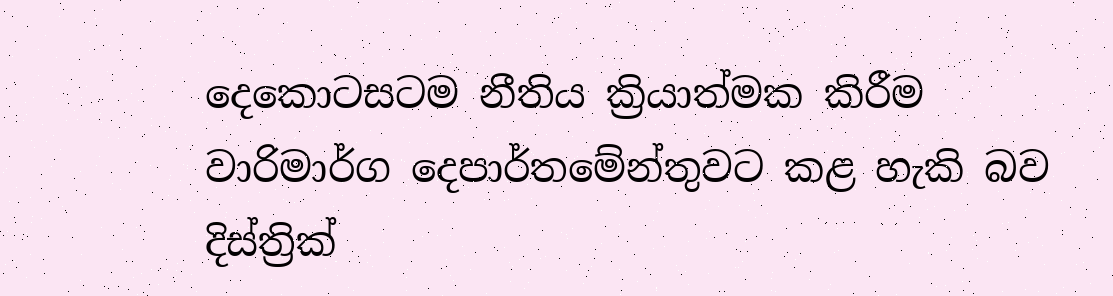දෙකොටසටම නීතිය ක්‍රියාත්මක කිරීම වාරිමාර්ග දෙපාර්තමේන්තුවට කළ හැකි බව දිස්ත්‍රික්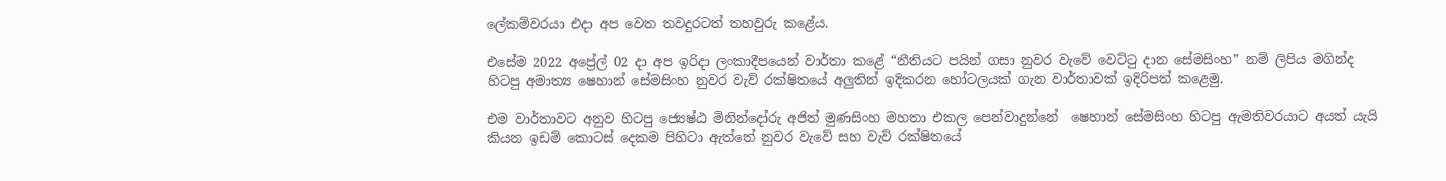ලේකම්වරයා එදා අප වෙත තවදුරටත් තහවුරු කළේය.

එසේම 2022 අප්‍රේල් 02 දා අප ඉරිදා ලංකාදීපයෙන් වාර්තා කළේ “නීතියට පයින් ගසා නුවර වැවේ වෙට්ටු දාන සේමසිංහ” නම් ලිපිය මගින්ද හිටපු අමාත්‍ය ෂෙහාන් සේමසිංහ නුවර වැව් රක්ෂිතයේ අලු‍තින් ඉදිකරන හෝටලයක් ගැන වාර්තාවක් ඉදිරිපත් කළෙමු.

එම වාර්තාවට අනුව හිටපු ජ්‍යෙෂ්ඨ මිනින්දෝරු අජිත් මුණසිංහ මහතා එකල පෙන්වාදුන්නේ  ෂෙහාන් සේමසිංහ හිටපු ඇමතිවරයාට අයත් යැයි කියන ඉඩම් කොටස් දෙකම පිහිටා ඇත්තේ නුවර වැවේ සහ වැව් රක්ෂිතයේ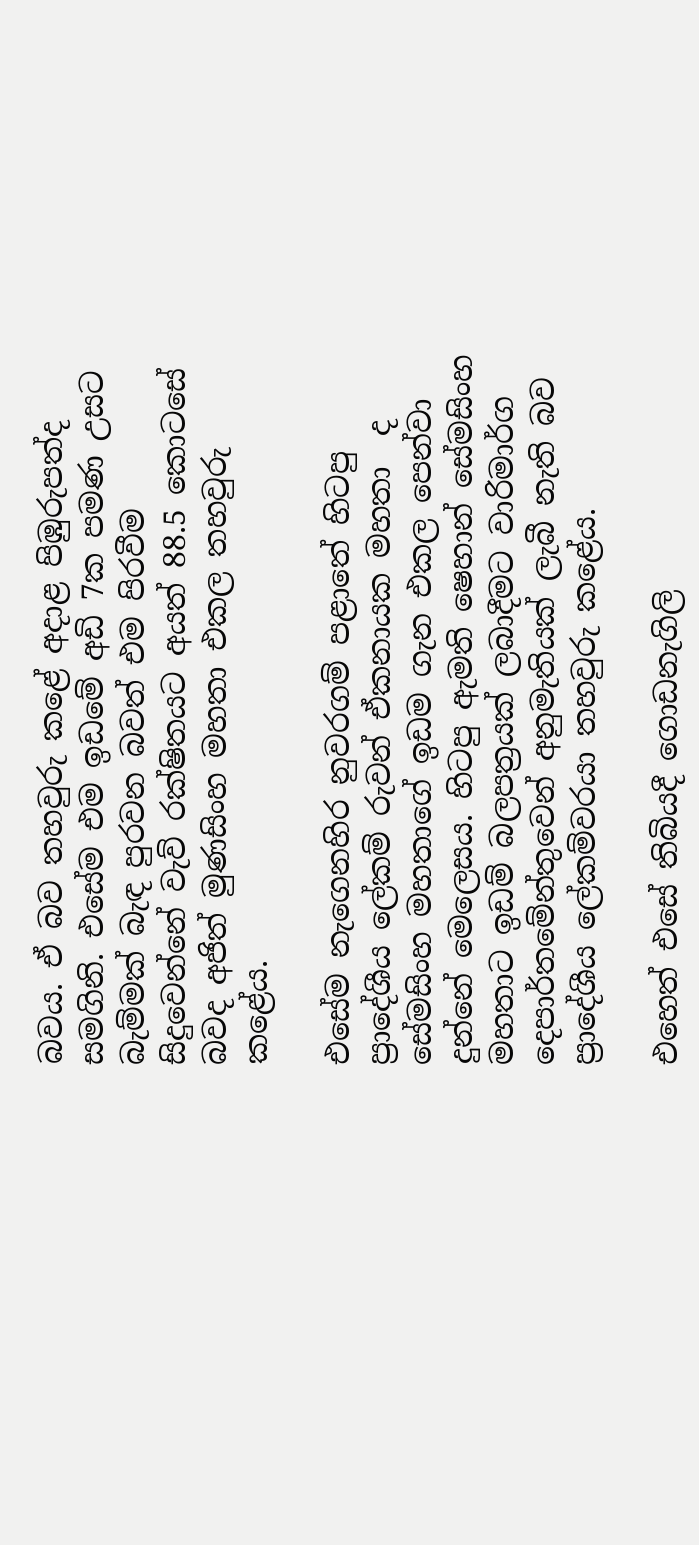බවය. ඒ බව තහවුරු කළේ අදාළ පිඹුරුපත්ද සමගිනි. එසේම එම ඉඩමේ අඩි 7ක පමණ උසට බැම්මක් බැඳ පුරවන බවත් එම පිරවීම සිදුවෙන්නේ වැව් රක්ෂිතයට අයත් 88.5 කොටසේ බවද අජිත් මුණසිංහ මහතා එකල තහවුරු කළේය.

එසේම නැගෙනහිර නුවරගම් පළාතේ හිටපු  ප්‍රාදේශීය ලේකම් රුවන් ඒකනායක මහතා  ද සේමසිංහ මහතාගේ ඉඩම ගැන එකල පෙන්වා දුන්නේ මෙලෙසය. හිටපු ඇමති ෂෙහාන් සේමසිංහ මහතාට ඉඩම් බලපත්‍රයක් ලබාදීමට වාරිමාර්ග දෙපාර්තමේන්තුවෙන් අනුමැතියක් ලැබී නැති බව ප්‍රාදේශීය ලේකම්වරයා තහවුරු කළේය.

එහෙත් එසේ තිබියදී ගොඩනැගිලි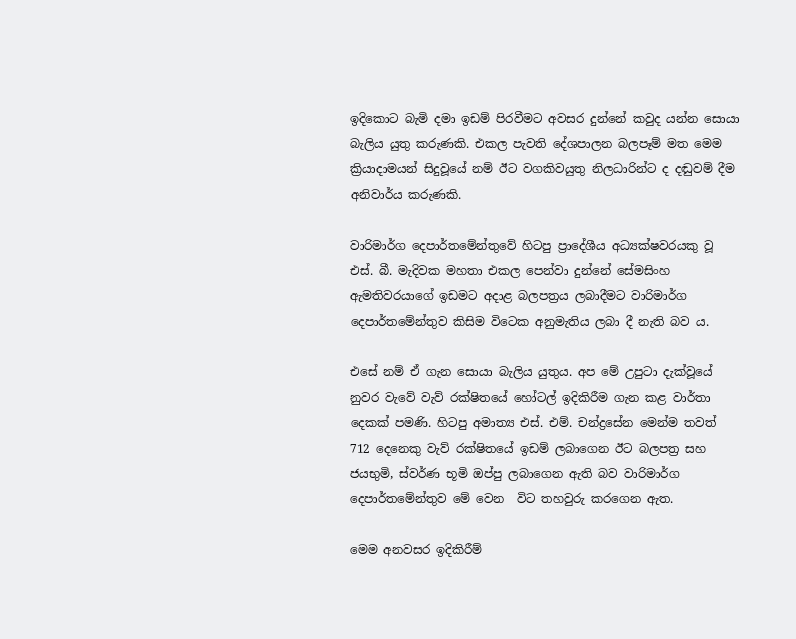ඉදිකොට බැමි දමා ඉඩම් පිරවීමට අවසර දුන්නේ කවුද යන්න සොයා බැලිය යුතු කරුණකි. එකල පැවති දේශපාලන බලපෑම් මත මෙම ක්‍රියාදාමයන් සිදුවූයේ නම් ඊට වගකිවයුතු නිලධාරින්ට ද දඬුවම් දීම අනිවාර්ය කරුණකි.

වාරිමාර්ග දෙපාර්තමේන්තුවේ හිටපු ප්‍රාදේශීය අධ්‍යක්ෂවරයකු වූ එස්. බී. මැදිවක මහතා එකල පෙන්වා දුන්නේ සේමසිංහ ඇමතිවරයාගේ ඉඩමට අදාළ බලපත්‍රය ලබාදීමට වාරිමාර්ග දෙපාර්තමේන්තුව කිසිම විටෙක අනුමැතිය ලබා දී නැති බව ය.

එසේ නම් ඒ ගැන සොයා බැලිය යුතුය. අප මේ උපුටා දැක්වූයේ නුවර වැවේ වැව් රක්ෂිතයේ හෝටල් ඉදිකිරීම ගැන කළ වාර්තා දෙකක් පමණි. හිටපු අමාත්‍ය එස්. එම්. චන්ද්‍රසේන මෙන්ම තවත් 712 දෙනෙකු වැව් රක්ෂිතයේ ඉඩම් ලබාගෙන ඊට බලපත්‍ර සහ ජයභුමි, ස්වර්ණ භූමි ඔප්පු ලබාගෙන ඇති බව වාරිමාර්ග දෙපාර්තමේන්තුව මේ වෙන  විට තහවුරු කරගෙන ඇත.

මෙම අනවසර ඉදිකිරීම්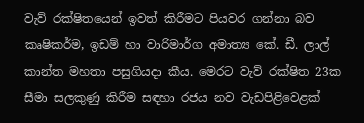වැව් රක්ෂිතයෙන් ඉවත් කිරීමට පියවර ගන්නා බව කෘෂිකර්ම, ඉඩම් හා වාරිමාර්ග අමාත්‍ය කේ. ඩී. ලාල් කාන්ත මහතා පසුගියදා කීය. මෙරට වැව් රක්ෂිත 23ක සීමා සලකුණු කිරීම සඳහා රජය නව වැඩපිළිවෙළක්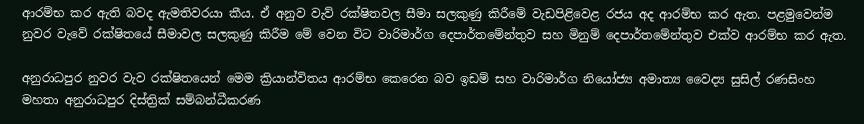ආරම්භ කර ඇති බවද ඇමතිවරයා කීය. ඒ අනුව වැව් රක්ෂිතවල සීමා සලකුණු කිරීමේ වැඩපිළිවෙළ රජය අද ආරම්භ කර ඇත. පළමුවෙන්ම  නුවර වැවේ රක්ෂිතයේ සීමාවල සලකුණු කිරීම මේ වෙන විට වාරිමාර්ග දෙපාර්තමේන්තුව සහ මිනුම් දෙපාර්තමේන්තුව එක්ව ආරම්භ කර ඇත.

අනුරාධපුර නුවර වැව රක්ෂිතයෙන් මෙම ක්‍රියාන්විතය ආරම්භ කෙරෙන බව ඉඩම් සහ වාරිමාර්ග නියෝජ්‍ය අමාත්‍ය වෛද්‍ය සුසිල් රණසිංහ මහතා අනුරාධපුර දිස්ත්‍රික් සම්බන්ධීකරණ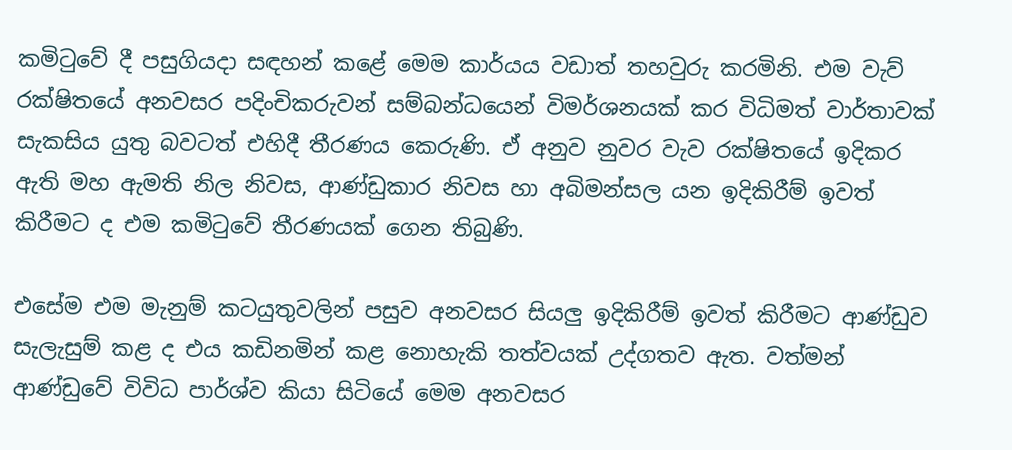කමිටුවේ දී පසුගියදා සඳහන් කළේ මෙම කාර්යය වඩාත් තහවුරු කරමිනි. එම වැව් රක්ෂිතයේ අනවසර පදිංචිකරුවන් සම්බන්ධයෙන් විමර්ශනයක් කර විධිමත් වාර්තාවක් සැකසිය යුතු බවටත් එහිදී තීරණය කෙරුණි. ඒ අනුව නුවර වැව රක්ෂිතයේ ඉදිකර ඇති මහ ඇමති නිල නිවස, ආණ්ඩුකාර නිවස හා අබිමන්සල යන ඉදිකිරීම් ඉවත් කිරීමට ද එම කමිටුවේ තීරණයක් ගෙන තිබුණි.

එසේම එම මැනුම් කටයුතුවලින් පසුව අනවසර සියලු‍ ඉදිකිරීම් ඉවත් කිරීමට ආණ්ඩුව සැලැසුම් කළ ද එය කඩිනමින් කළ නොහැකි තත්වයක් උද්ගතව ඇත. වත්මන් ආණ්ඩුවේ විවිධ පාර්ශ්ව කියා සිටියේ මෙම අනවසර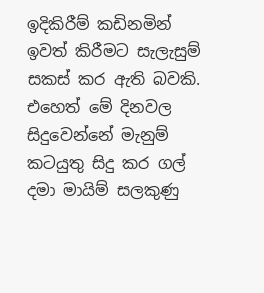ඉදිකිරීම් කඩිනමින් ඉවත් කිරීමට සැලැසුම් සකස් කර ඇති බවකි. එහෙත් මේ දිනවල සිදුවෙන්නේ මැනුම් කටයුතු සිදු කර ගල් දමා මායිම් සලකුණු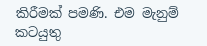කිරීමක් පමණි. එම මැනුම් කටයුතු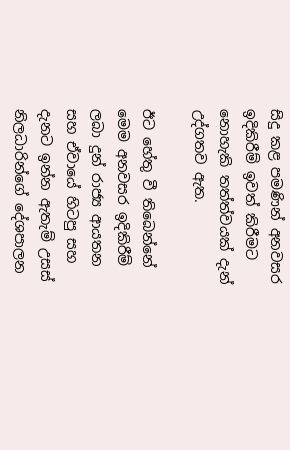සිදු කළ පමණින් අනවසර ඉදිකිරීම් ඉවත් කිරීමට නොහැකි තත්ත්වයක් දැන් උද්ගතව ඇත.

ඊට හේතු වී තිබෙන්නේ මෙම අනවසර ඉදිකිරීම් ලබා දුන් රාජ්‍ය ආයතන සහ ඒවායේ හිටපු සහ දැනට ඉන්න ඇතැම් උසස් නිලධාරින්ගේ දේශපාලන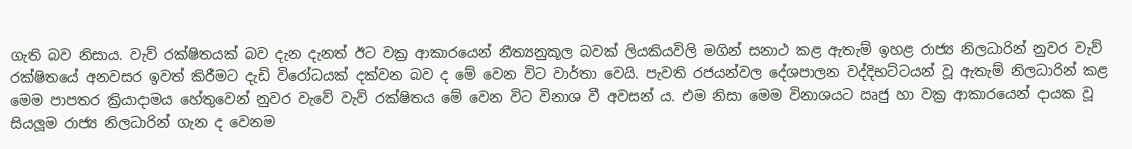ගැති බව නිසාය. වැව් රක්ෂිතයක් බව දැන දැනත් ඊට වක්‍ර ආකාරයෙන් නීත්‍යනුකූල බවක් ලියකියවිලි මගින් සනාථ කළ ඇතැම් ඉහළ රාජ්‍ය නිලධාරින් නුවර වැව් රක්ෂිතයේ අනවසර ඉවත් කිරීමට දැඩි විරෝධයක් දක්වන බව ද මේ වෙන විට වාර්තා වෙයි. පැවති රජයන්වල දේශපාලන වද්දිභට්ටයන් වූ ඇතැම් නිලධාරින් කළ මෙම පාපතර ක්‍රියාදාමය හේතුවෙන් නුවර වැවේ වැව් රක්ෂිතය මේ වෙන විට විනාශ වී අවසන්‍ ය. එම නිසා මෙම විනාශයට ඍජු හා වක්‍ර ආකාරයෙන් දායක වූ සියලූම රාජ්‍ය නිලධාරින් ගැන ද වෙනම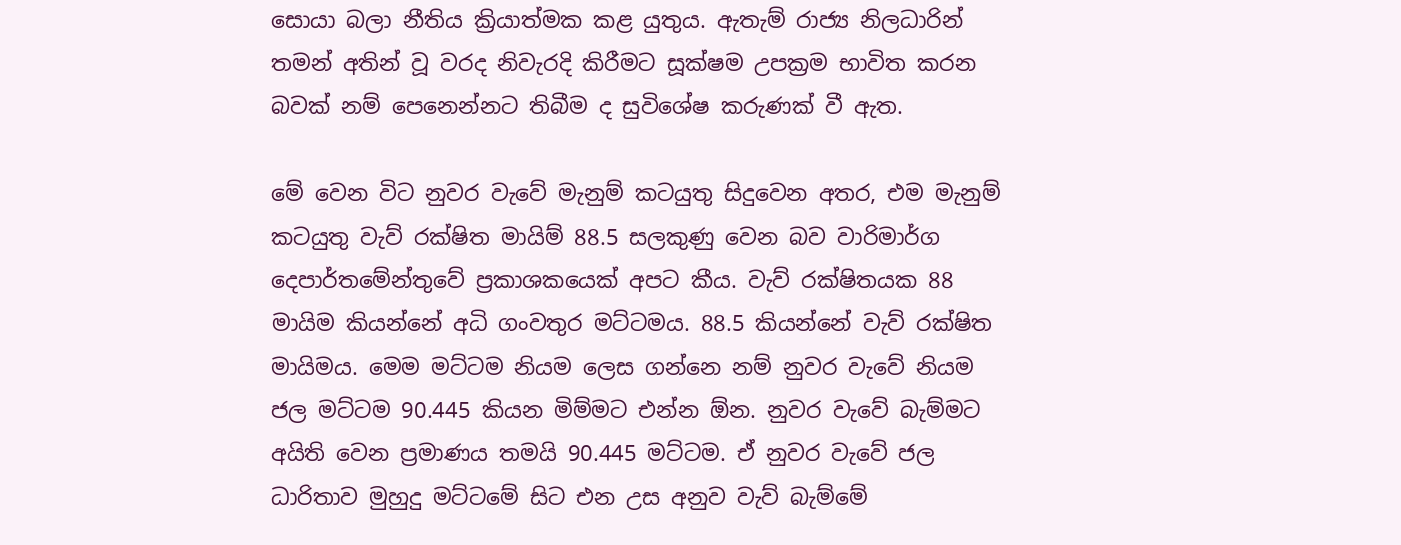සොයා බලා නීතිය ක්‍රියාත්මක කළ යුතුය. ඇතැම් රාජ්‍ය නිලධාරින් තමන් අතින් වූ වරද නිවැරදි කිරීමට සූක්ෂම උපක්‍රම භාවිත කරන බවක් නම් පෙනෙන්නට තිබීම ද සුවිශේෂ කරුණක් වී ඇත.

මේ වෙන විට නුවර වැවේ මැනුම් කටයුතු සිදුවෙන අතර, එම මැනුම් කටයුතු වැව් රක්ෂිත මායිම් 88.5 සලකුණු වෙන බව වාරිමාර්ග දෙපාර්තමේන්තුවේ ප්‍රකාශකයෙක් අපට කීය. වැව් රක්ෂිතයක 88 මායිම කියන්නේ අධි ගංවතුර මට්ටමය. 88.5 කියන්නේ වැව් රක්ෂිත මායිමය. මෙම මට්ටම නියම ලෙස ගන්නෙ නම් නුවර වැවේ නියම ජල මට්ටම 90.445 කියන මිම්මට එන්න ඕන. නුවර වැවේ බැම්මට අයිති වෙන ප්‍රමාණය තමයි 90.445 මට්ටම. ඒ නුවර වැවේ ජල ධාරිතාව මුහුදු මට්ටමේ සිට එන උස අනුව වැව් බැම්මේ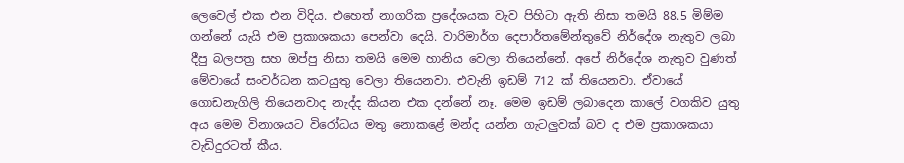ලෙවෙල් එක එන විදිය. එහෙත් නාගරික ප්‍රදේශයක වැව පිහිටා ඇති නිසා තමයි 88.5 මිම්ම ගන්නේ යැයි එම ප්‍රකාශකයා පෙන්වා දෙයි. වාරිමාර්ග දෙපාර්තමේන්තුවේ නිර්දේශ නැතුව ලබා දීපු බලපත්‍ර සහ ඔප්පු නිසා තමයි මෙම හානිය වෙලා තියෙන්නේ. අපේ නිර්දේශ නැතුව වුණත් මේවායේ සංවර්ධන කටයුතු වෙලා තියෙනවා. එවැනි ඉඩම් 712 ක් තියෙනවා. ඒවායේ ගොඩනැගිලි තියෙනවාද නැද්ද කියන එක දන්නේ නෑ. මෙම ඉඩම් ලබාදෙන කාලේ වගකිව යුතු අය මෙම විනාශයට විරෝධය මතු නොකළේ මන්ද යන්න ගැටලු‍වක් බව ද එම ප්‍රකාශකයා වැඩිදුරටත් කීය.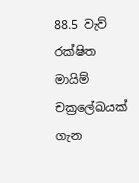88.5 වැව් රක්ෂිත මායිම් චක්‍රලේඛයක් ගැන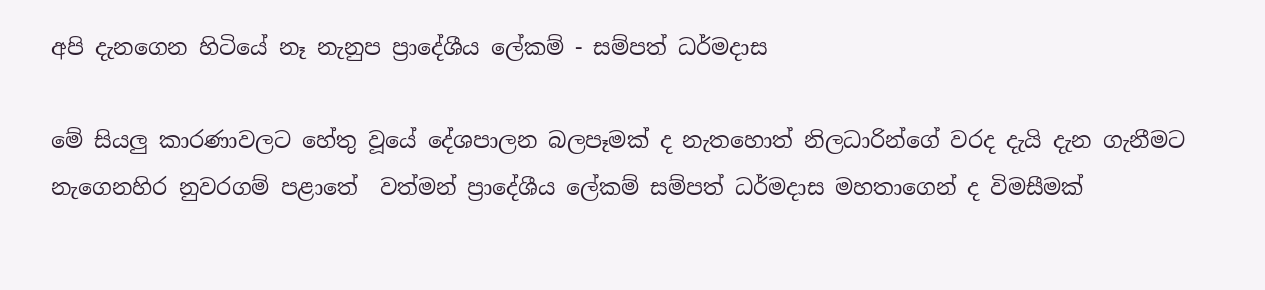අපි දැනගෙන හිටියේ නෑ නැනුප ප්‍රාදේශීය ලේකම් - සම්පත් ධර්මදාස

මේ සියලු‍ කාරණාවලට හේතු වූයේ දේශපාලන බලපෑමක් ද නැතහොත් නිලධාරින්ගේ වරද දැයි දැන ගැනීමට  නැගෙනහිර නුවරගම් පළාතේ  වත්මන් ප්‍රාදේශීය ලේකම් සම්පත් ධර්මදාස මහතාගෙන් ද විමසීමක්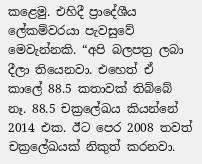කළෙමු. එහිදී ප්‍රාදේශීය ලේකම්වරයා පැවසුවේ මෙවැන්නකි. “අපි බලපත්‍ර ලබා දීලා තියෙනවා. එහෙත් ඒ කාලේ 88.5 කතාවක් තිබ්බේ නෑ. 88.5 චක්‍රලේඛය කියන්නේ 2014 එක. ඊට පෙර 2008 තවත් චක්‍රලේඛයක් නිකුත් කරනවා.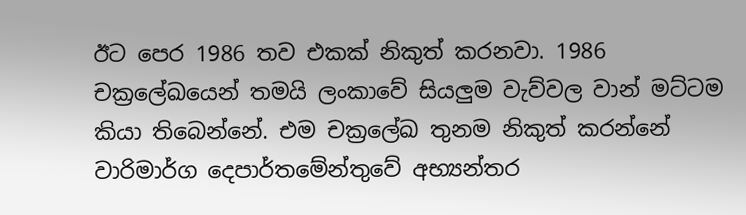ඊට පෙර 1986 තව එකක් නිකුත් කරනවා. 1986 චක්‍රලේඛයෙන් තමයි ලංකාවේ සියලු‍ම වැව්වල වාන් මට්ටම කියා තිබෙන්නේ. එම චක්‍රලේඛ තුනම නිකුත් කරන්නේ වාරිමාර්ග දෙපාර්තමේන්තුවේ අභ්‍යන්තර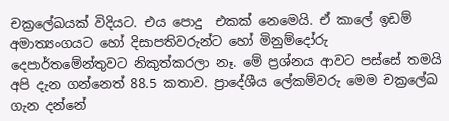චක්‍රලේඛයක් විදියට. එය පොදු  එකක් නෙමෙයි. ඒ කාලේ ඉඩම් අමාත්‍යංගයට හෝ දිසාපතිවරුන්ට හෝ මිනුම්දෝරු දෙපාර්තමේන්තුවට නිකුත්කරලා නෑ. මේ ප්‍රශ්නය ආවට පස්සේ තමයි අපි දැන ගන්නෙත් 88.5 කතාව. ප්‍රාදේශීය ලේකම්වරු මෙම චක්‍රලේඛ ගැන දන්නේ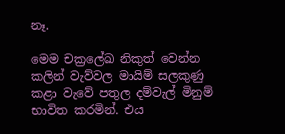නෑ.

මෙම චක්‍රලේඛ නිකුත් වෙන්න කලින් වැව්වල මායිම් සලකුණු කළා වැවේ පතුල දම්වැල් මිනුම් භාවිත කරමින්. එය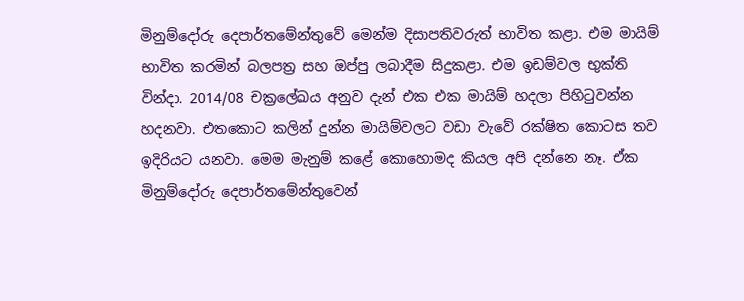මිනුම්දෝරු දෙපාර්තමේන්තුවේ මෙන්ම දිසාපතිවරුත් භාවිත කළා. එම මායිම් භාවිත කරමින් බලපත්‍ර සහ ඔප්පු ලබාදීම සිදුකළා. එම ඉඩම්වල භුක්ති වින්දා. 2014/08 චක්‍රලේඛය අනුව දැන් එක එක මායිම් හදලා පිහිටුවන්න හදනවා. එතකොට කලින් දුන්න මායිම්වලට වඩා වැවේ රක්ෂිත කොටස තව ඉදිරියට යනවා. මෙම මැනුම් කළේ කොහොමද කියල අපි දන්නෙ නෑ. ඒක මිනුම්දෝරු දෙපාර්තමේන්තුවෙන්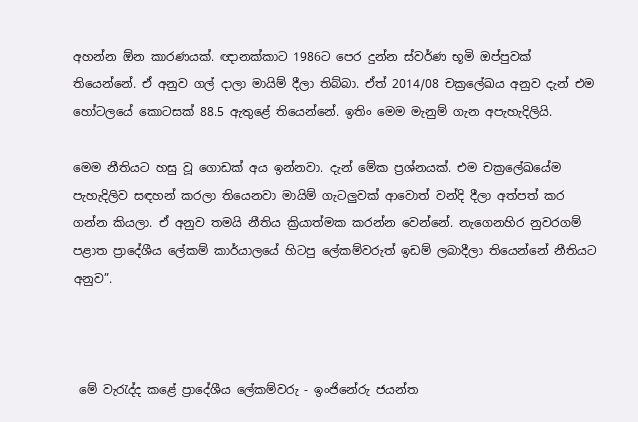අහන්න ඕන කාරණයක්. ඥානක්කාට 1986ට පෙර දුන්න ස්වර්ණ භූමි ඔප්පුවක් තියෙන්නේ. ඒ අනුව ගල් දාලා මායිම් දීලා තිබ්බා. ඒත් 2014/08 චක්‍රලේඛය අනුව දැන් එම හෝටලයේ කොටසක් 88.5 ඇතුළේ තියෙන්නේ. ඉතිං මෙම මැනුම් ගැන අපැහැදිලියි.

මෙම නීතියට හසු වූ ගොඩක් අය ඉන්නවා. දැන් මේක ප්‍රශ්නයක්. එම චක්‍රලේඛයේම පැහැදිලිව සඳහන් කරලා තියෙනවා මායිම් ගැටලු‍වක් ආවොත් වන්දි දීලා අත්පත් කර ගන්න කියලා. ඒ අනුව තමයි නීතිය ක්‍රියාත්මක කරන්න වෙන්නේ. නැගෙනහිර නුවරගම් පළාත ප්‍රාදේශීය ලේකම් කාර්යාලයේ හිටපු ලේකම්වරුත් ඉඩම් ලබාදීලා තියෙන්නේ නීතියට අනුව”.



 මේ වැරැද්ද කළේ ප්‍රාදේශීය ලේකම්වරු - ඉංජිනේරු ජයන්ත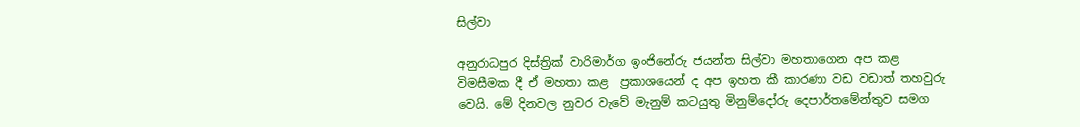සිල්වා

අනුරාධපුර දිස්ත්‍රික් වාරිමාර්ග ඉංජිනේරු ජයන්ත සිල්වා මහතාගෙන අප කළ විමසීමක දී ඒ මහතා කළ  ප්‍රකාශයෙන් ද අප ඉහත කී කාරණා වඩ වඩාත් තහවුරු වෙයි. මේ දිනවල නුවර වැවේ මැනුම් කටයුතු මිනුම්දෝරු දෙපාර්තමේන්තුව සමග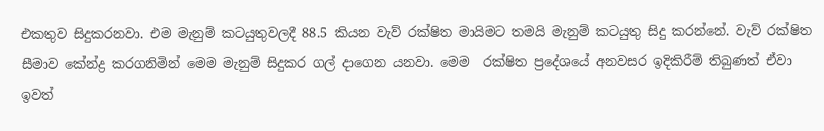එකතුව සිදුකරනවා. එම මැනුම් කටයුතුවලදී 88.5 කියන වැව් රක්ෂිත මායිමට තමයි මැනුම් කටයුතු සිදු කරන්නේ. වැව් රක්ෂිත සීමාව කේන්ද්‍ර කරගනිමින් මෙම මැනුම් සිදුකර ගල් දාගෙන යනවා. මෙම  රක්ෂිත ප්‍රදේශයේ අනවසර ඉදිකිරීම් තිබුණත් ඒවා ඉවත්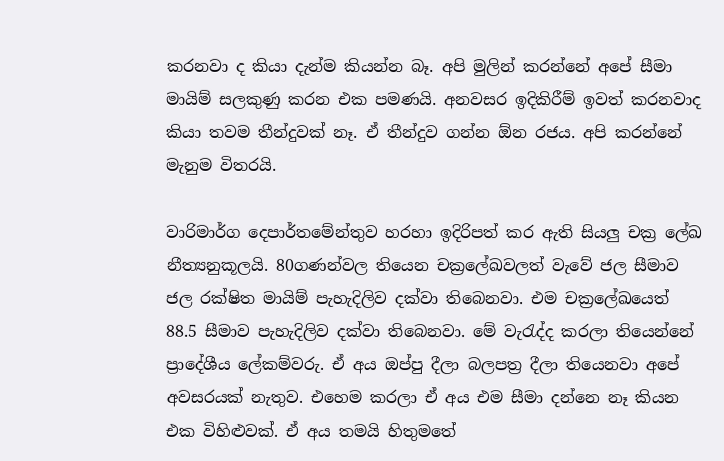කරනවා ද කියා දැන්ම කියන්න බෑ. අපි මුලින් කරන්නේ අපේ සීමා මායිම් සලකුණු කරන එක පමණයි. අනවසර ඉදිකිරීම් ඉවත් කරනවාද කියා තවම තීන්දුවක් නෑ. ඒ තීන්දුව ගන්න ඕන රජය. අපි කරන්නේ මැනුම විතරයි.

වාරිමාර්ග දෙපාර්තමේන්තුව හරහා ඉදිරිපත් කර ඇති සියලු‍ චක්‍ර ලේඛ නීත්‍යනුකූලයි. 80ගණන්වල තියෙන චක්‍රලේඛවලත් වැවේ ජල සීමාව ජල රක්ෂිත මායිම් පැහැදිලිව දක්වා තිබෙනවා. එම චක්‍රලේඛයෙත් 88.5 සීමාව පැහැදිලිව දක්වා තිබෙනවා. මේ වැරැද්ද කරලා තියෙන්නේ ප්‍රාදේශීය ලේකම්වරු. ඒ අය ඔප්පු දීලා බලපත්‍ර දීලා තියෙනවා අපේ අවසරයක් නැතුව. එහෙම කරලා ඒ අය එම සීමා දන්නෙ නෑ කියන එක විහිළු‍වක්. ඒ අය තමයි හිතුමතේ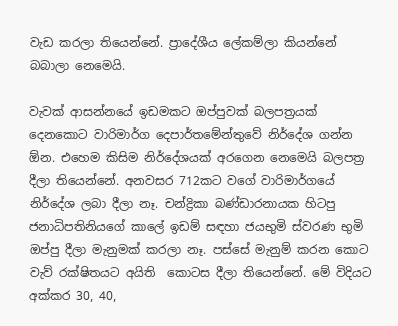වැඩ කරලා තියෙන්නේ. ප්‍රාදේශීය ලේකම්ලා කියන්නේ බබාලා නෙමෙයි.

වැවක් ආසන්නයේ ඉඩමකට ඔප්පුවක් බලපත්‍රයක් දෙනකොට වාරිමාර්ග දෙපාර්තමේන්තුවේ නිර්දේශ ගන්න ඕන. එහෙම කිසිම නිර්දේශයක් අරගෙන නෙමෙයි බලපත්‍ර දීලා තියෙන්නේ. අනවසර 712කට වගේ වාරිමාර්ගයේ නිර්දේශ ලබා දීලා නෑ. චන්ද්‍රිකා බණ්ඩාරනායක හිටපු ජනාධිපතිනියගේ කාලේ ඉඩම් සඳහා ජයභුමි ස්වරණ භුමි ඔප්පු දීලා මැනුමක් කරලා නෑ. පස්සේ මැනුම් කරන කොට වැව් රක්ෂිතයට අයිති  කොටස දීලා තියෙන්නේ. මේ විදියට අක්කර 30, 40,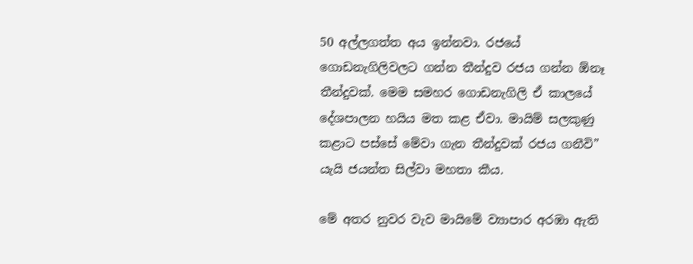50 අල්ලගත්ත අය ඉන්නවා. රජයේ ගොඩනැගිලිවලට ගන්න තීන්දුව රජය ගන්න ඕනෑ තීන්දුවක්. මෙම සමහර ගොඩනැගිලි ඒ කාලයේ දේශපාලන හයිය මත කළ ඒවා. මායිම් සලකුණු කළාට පස්සේ මේවා ගැන තීන්දුවක් රජය ගනීවි” යැයි ජයන්ත සිල්වා මහතා කීය.

මේ අතර නුවර වැව මායිමේ ව්‍යාපාර අරඹා ඇති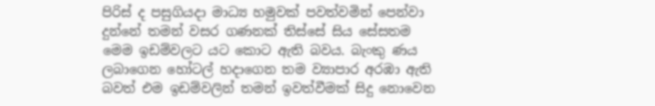පිරිස් ද පසුගියදා මාධ්‍ය හමුවක් පවත්වමින් පෙන්වා දුන්නේ තමන් වසර ගණනක් තිස්සේ සිය සේසතම මෙම ඉඩම්වලට යට කොට ඇති බවය. බැංකු ණය ලබාගෙන හෝටල් හදාගෙන තම ව්‍යාපාර අරඹා ඇති බවත් එම ඉඩම්වලින් තමන් ඉවත්වීමක් සිදු නොවෙන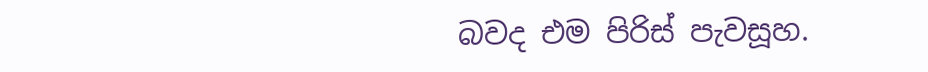බවද එම පිරිස් පැවසූහ.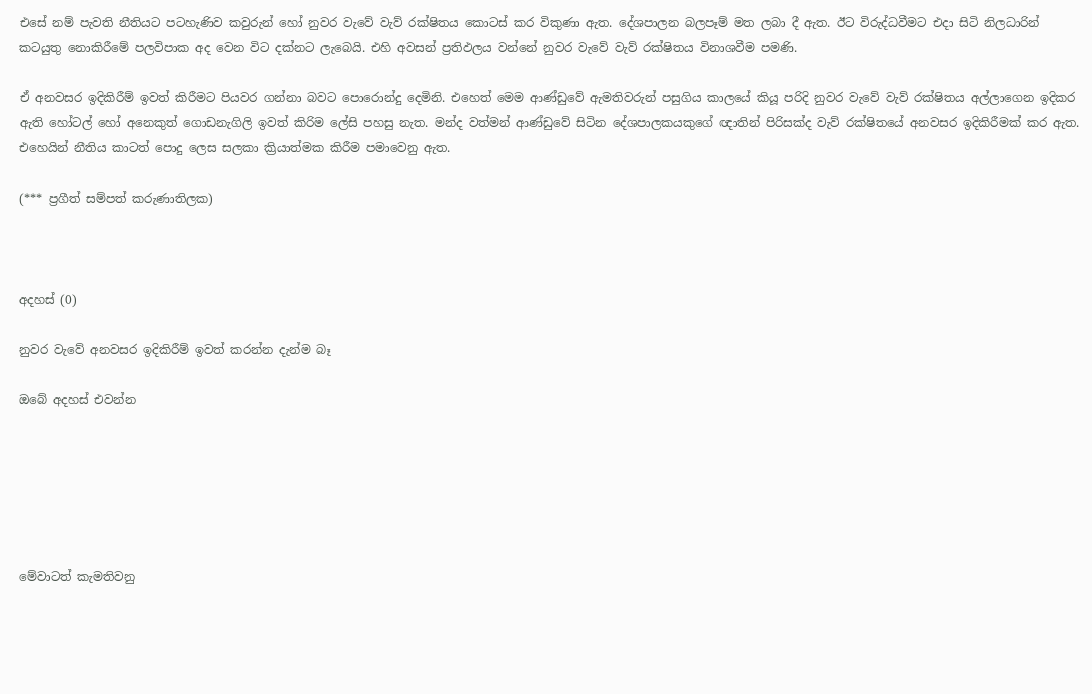එසේ නම් පැවති නීතියට පටහැණිව කවුරුන් හෝ නුවර වැවේ වැව් රක්ෂිතය කොටස් කර විකුණා ඇත. දේශපාලන බලපෑම් මත ලබා දී ඇත. ඊට විරුද්ධවීමට එදා සිටි නිලධාරින් කටයුතු නොකිරීමේ පලවිපාක අද වෙන විට දක්නට ලැබෙයි. එහි අවසන් ප්‍රතිඵලය වන්නේ නුවර වැවේ වැව් රක්ෂිතය විනාශවීම පමණි.

ඒ අනවසර ඉදිකිරීම් ඉවත් කිරීමට පියවර ගන්නා බවට පොරොන්දු දෙමිනි. එහෙත් මෙම ආණ්ඩුවේ ඇමතිවරුන් පසුගිය කාලයේ කියූ පරිදි නුවර වැවේ වැව් රක්ෂිතය අල්ලාගෙන ඉදිකර ඇති හෝටල් හෝ අනෙකුත් ගොඩනැගිලි ඉවත් කිරිම ලේසි පහසු නැත. මන්ද වත්මන් ආණ්ඩුවේ සිටින දේශපාලකයකුගේ ඥාතින් පිරිසක්ද වැව් රක්ෂිතයේ අනවසර ඉදිකිරීමක් කර ඇත. එහෙයින් නීතිය කාටත් පොදු ලෙස සලකා ක්‍රියාත්මක කිරීම පමාවෙනු ඇත.

(*** ප්‍රගීත් සම්පත් කරුණාතිලක)



අදහස් (0)

නුවර වැවේ අනවසර ඉදිකිරීම් ඉවත් කරන්න දැන්ම බෑ

ඔබේ අදහස් එවන්න






මේවාටත් කැමතිවනු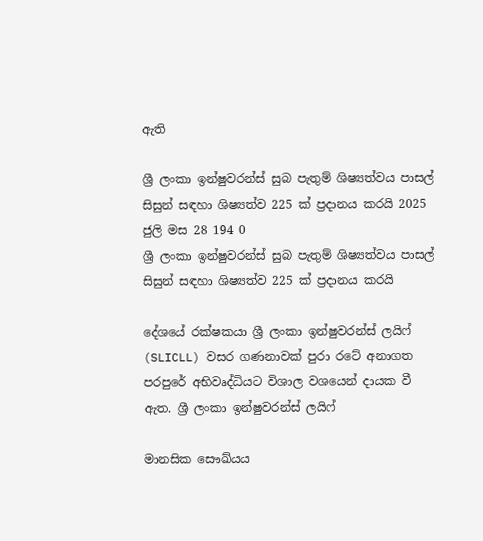ඇති

ශ්‍රී ලංකා ඉන්ෂුවරන්ස් සුබ පැතුම් ශිෂ්‍යත්වය පාසල් සිසුන් සඳහා ශිෂ්‍යත්ව 225 ක් ප්‍රදානය කරයි 2025 ජුලි මස 28 194 0
ශ්‍රී ලංකා ඉන්ෂුවරන්ස් සුබ පැතුම් ශිෂ්‍යත්වය පාසල් සිසුන් සඳහා ශිෂ්‍යත්ව 225 ක් ප්‍රදානය කරයි

දේශයේ රක්ෂකයා ශ්‍රී ලංකා ඉන්ෂුවරන්ස් ලයිෆ් (SLICLL) වසර ගණනාවක් පුරා රටේ අනාගත පරපුරේ අභිවෘද්ධියට විශාල වශයෙන් දායක වී ඇත. ශ්‍රී ලංකා ඉන්ෂුවරන්ස් ලයිෆ්

මානසික සෞඛ්යය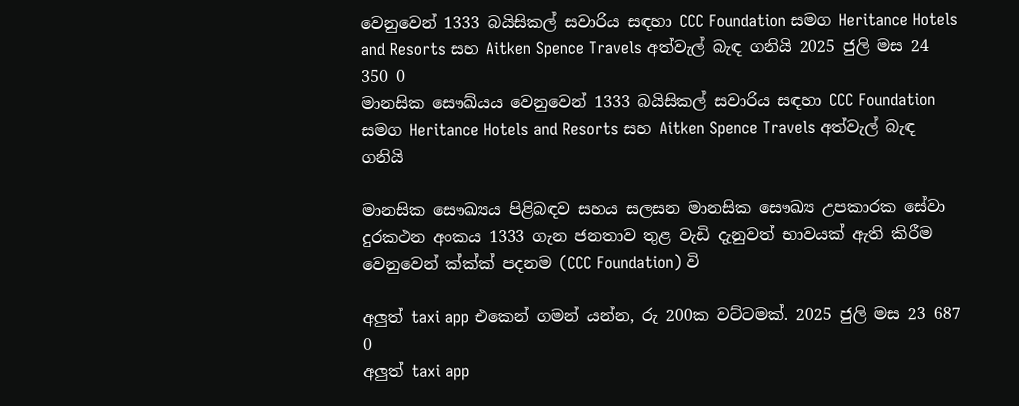වෙනුවෙන් 1333 බයිසිකල් සවාරිය සඳහා CCC Foundation සමග Heritance Hotels and Resorts සහ Aitken Spence Travels අත්වැල් බැඳ ගනියි 2025 ජුලි මස 24 350 0
මානසික සෞඛ්යය වෙනුවෙන් 1333 බයිසිකල් සවාරිය සඳහා CCC Foundation සමග Heritance Hotels and Resorts සහ Aitken Spence Travels අත්වැල් බැඳ ගනියි

මානසික සෞඛ්‍යය පිළිබඳව සහය සලසන මානසික සෞඛ්‍ය උපකාරක සේවා දුරකථන අංකය 1333 ගැන ජනතාව තුළ වැඩි දැනුවත් භාවයක් ඇති කිරීම වෙනුවෙන් ක්‍ක්‍ක්‍ පදනම (CCC Foundation) වි

අලුත් taxi app එකෙන් ගමන් යන්න, රු 200ක වට්ටමක්. 2025 ජුලි මස 23 687 0
අලුත් taxi app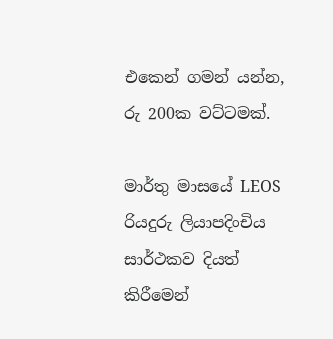එකෙන් ගමන් යන්න, රු 200ක වට්ටමක්.

මාර්තු මාසයේ LEOS රියදුරු ලියාපදිංචිය සාර්ථකව දියත් කිරීමෙන්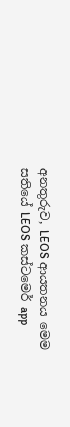අනතුරුව, LEOS ආයතනය මෙම සතියේ LEOS කස්ටමෙර් app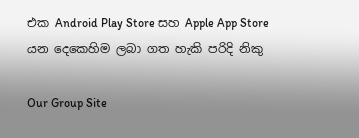එක Android Play Store සහ Apple App Store යන දෙකෙහිම ලබා ගත හැකි පරිදි නිකු

Our Group Site